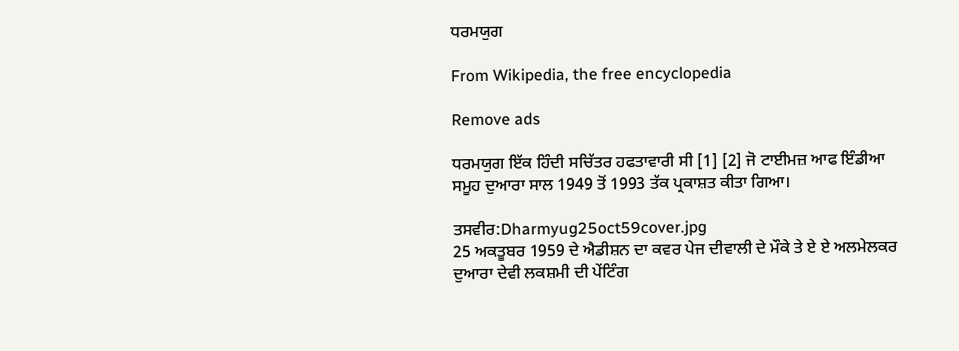ਧਰਮਯੁਗ

From Wikipedia, the free encyclopedia

Remove ads

ਧਰਮਯੁਗ ਇੱਕ ਹਿੰਦੀ ਸਚਿੱਤਰ ਹਫਤਾਵਾਰੀ ਸੀ [1] [2] ਜੋ ਟਾਈਮਜ਼ ਆਫ ਇੰਡੀਆ ਸਮੂਹ ਦੁਆਰਾ ਸਾਲ 1949 ਤੋਂ 1993 ਤੱਕ ਪ੍ਰਕਾਸ਼ਤ ਕੀਤਾ ਗਿਆ।

ਤਸਵੀਰ:Dharmyug25oct59cover.jpg
25 ਅਕਤੂਬਰ 1959 ਦੇ ਐਡੀਸ਼ਨ ਦਾ ਕਵਰ ਪੇਜ ਦੀਵਾਲੀ ਦੇ ਮੌਕੇ ਤੇ ਏ ਏ ਅਲਮੇਲਕਰ ਦੁਆਰਾ ਦੇਵੀ ਲਕਸ਼ਮੀ ਦੀ ਪੇਂਟਿੰਗ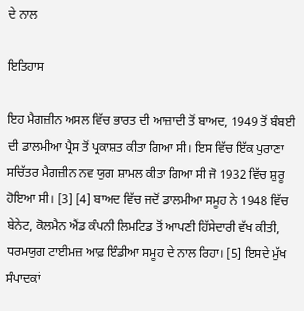ਦੇ ਨਾਲ

ਇਤਿਹਾਸ

ਇਹ ਮੈਗਜ਼ੀਨ ਅਸਲ ਵਿੱਚ ਭਾਰਤ ਦੀ ਆਜ਼ਾਦੀ ਤੋਂ ਬਾਅਦ, 1949 ਤੋਂ ਬੰਬਈ ਦੀ ਡਾਲਮੀਆ ਪ੍ਰੈਸ ਤੋਂ ਪ੍ਰਕਾਸ਼ਤ ਕੀਤਾ ਗਿਆ ਸੀ। ਇਸ ਵਿੱਚ ਇੱਕ ਪੁਰਾਣਾ ਸਚਿੱਤਰ ਮੈਗਜ਼ੀਨ ਨਵ ਯੁਗ ਸ਼ਾਮਲ ਕੀਤਾ ਗਿਆ ਸੀ ਜੋ 1932 ਵਿੱਚ ਸ਼ੁਰੂ ਹੋਇਆ ਸੀ। [3] [4] ਬਾਅਦ ਵਿੱਚ ਜਦੋਂ ਡਾਲਮੀਆ ਸਮੂਹ ਨੇ 1948 ਵਿੱਚ ਬੇਨੇਟ, ਕੋਲਮੈਨ ਐਂਡ ਕੰਪਨੀ ਲਿਮਟਿਡ ਤੋਂ ਆਪਣੀ ਹਿੱਸੇਦਾਰੀ ਵੱਖ ਕੀਤੀ, ਧਰਮਯੁਗ ਟਾਈਮਜ਼ ਆਫ਼ ਇੰਡੀਆ ਸਮੂਹ ਦੇ ਨਾਲ ਰਿਹਾ। [5] ਇਸਦੇ ਮੁੱਖ ਸੰਪਾਦਕਾਂ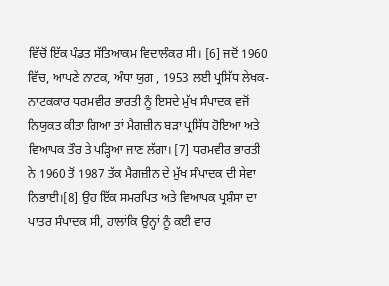ਵਿੱਚੋਂ ਇੱਕ ਪੰਡਤ ਸੱਤਿਆਕਮ ਵਿਦਾਲੰਕਰ ਸੀ। [6] ਜਦੋਂ 1960 ਵਿੱਚ, ਆਪਣੇ ਨਾਟਕ, ਅੰਧਾ ਯੁਗ , 1953 ਲਈ ਪ੍ਰਸਿੱਧ ਲੇਖਕ-ਨਾਟਕਕਾਰ ਧਰਮਵੀਰ ਭਾਰਤੀ ਨੂੰ ਇਸਦੇ ਮੁੱਖ ਸੰਪਾਦਕ ਵਜੋਂ ਨਿਯੁਕਤ ਕੀਤਾ ਗਿਆ ਤਾਂ ਮੈਗਜ਼ੀਨ ਬੜਾ ਪ੍ਰਸਿੱਧ ਹੋਇਆ ਅਤੇ ਵਿਆਪਕ ਤੌਰ ਤੇ ਪੜ੍ਹਿਆ ਜਾਣ ਲੱਗਾ। [7] ਧਰਮਵੀਰ ਭਾਰਤੀ ਨੇ 1960 ਤੋਂ 1987 ਤੱਕ ਮੈਗਜ਼ੀਨ ਦੇ ਮੁੱਖ ਸੰਪਾਦਕ ਦੀ ਸੇਵਾ ਨਿਭਾਈ।[8] ਉਹ ਇੱਕ ਸਮਰਪਿਤ ਅਤੇ ਵਿਆਪਕ ਪ੍ਰਸ਼ੰਸਾ ਦਾ ਪਾਤਰ ਸੰਪਾਦਕ ਸੀ, ਹਾਲਾਂਕਿ ਉਨ੍ਹਾਂ ਨੂੰ ਕਈ ਵਾਰ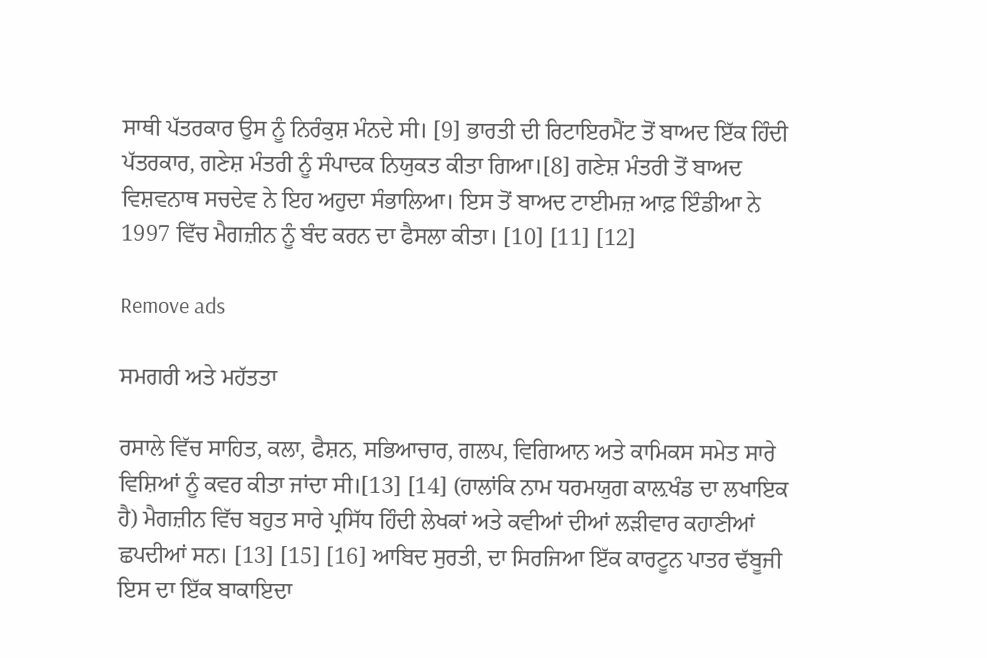ਸਾਥੀ ਪੱਤਰਕਾਰ ਉਸ ਨੂੰ ਨਿਰੰਕੁਸ਼ ਮੰਨਦੇ ਸੀ। [9] ਭਾਰਤੀ ਦੀ ਰਿਟਾਇਰਮੈਂਟ ਤੋਂ ਬਾਅਦ ਇੱਕ ਹਿੰਦੀ ਪੱਤਰਕਾਰ, ਗਣੇਸ਼ ਮੰਤਰੀ ਨੂੰ ਸੰਪਾਦਕ ਨਿਯੁਕਤ ਕੀਤਾ ਗਿਆ।[8] ਗਣੇਸ਼ ਮੰਤਰੀ ਤੋਂ ਬਾਅਦ ਵਿਸ਼ਵਨਾਥ ਸਚਦੇਵ ਨੇ ਇਹ ਅਹੁਦਾ ਸੰਭਾਲਿਆ। ਇਸ ਤੋਂ ਬਾਅਦ ਟਾਈਮਜ਼ ਆਫ਼ ਇੰਡੀਆ ਨੇ 1997 ਵਿੱਚ ਮੈਗਜ਼ੀਨ ਨੂੰ ਬੰਦ ਕਰਨ ਦਾ ਫੈਸਲਾ ਕੀਤਾ। [10] [11] [12]

Remove ads

ਸਮਗਰੀ ਅਤੇ ਮਹੱਤਤਾ

ਰਸਾਲੇ ਵਿੱਚ ਸਾਹਿਤ, ਕਲਾ, ਫੈਸ਼ਨ, ਸਭਿਆਚਾਰ, ਗਲਪ, ਵਿਗਿਆਨ ਅਤੇ ਕਾਮਿਕਸ ਸਮੇਤ ਸਾਰੇ ਵਿਸ਼ਿਆਂ ਨੂੰ ਕਵਰ ਕੀਤਾ ਜਾਂਦਾ ਸੀ।[13] [14] (ਹਾਲਾਂਕਿ ਨਾਮ ਧਰਮਯੁਗ ਕਾਲ਼ਖੰਡ ਦਾ ਲਖਾਇਕ ਹੈ) ਮੈਗਜ਼ੀਨ ਵਿੱਚ ਬਹੁਤ ਸਾਰੇ ਪ੍ਰਸਿੱਧ ਹਿੰਦੀ ਲੇਖਕਾਂ ਅਤੇ ਕਵੀਆਂ ਦੀਆਂ ਲੜੀਵਾਰ ਕਹਾਣੀਆਂ ਛਪਦੀਆਂ ਸਨ। [13] [15] [16] ਆਬਿਦ ਸੁਰਤੀ, ਦਾ ਸਿਰਜਿਆ ਇੱਕ ਕਾਰਟੂਨ ਪਾਤਰ ਢੱਬੂਜੀ ਇਸ ਦਾ ਇੱਕ ਬਾਕਾਇਦਾ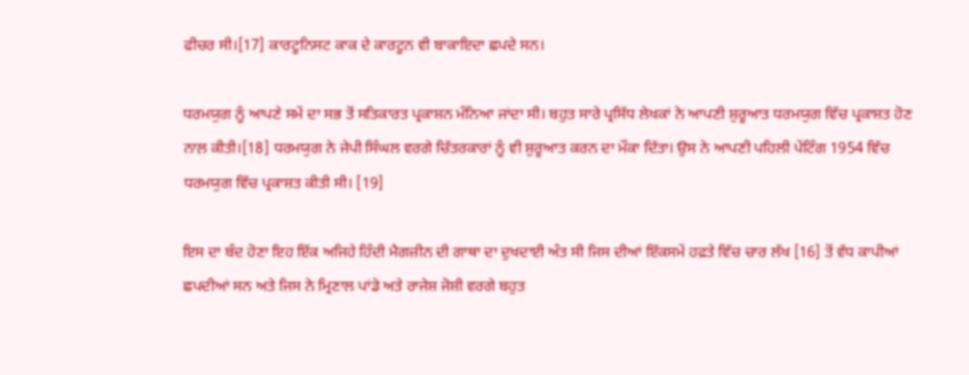ਫੀਚਰ ਸੀ।[17] ਕਾਰਟੂਨਿਸਟ ਕਾਕ ਦੇ ਕਾਰਟੂਨ ਵੀ ਬਾਕਾਇਦਾ ਛਪਦੇ ਸਨ।

ਧਰਮਯੁਗ ਨੂੰ ਆਪਣੇ ਸਮੇਂ ਦਾ ਸਭ ਤੋਂ ਸਤਿਕਾਰਤ ਪ੍ਰਕਾਸ਼ਨ ਮੰਨਿਆ ਜਾਂਦਾ ਸੀ। ਬਹੁਤ ਸਾਰੇ ਪ੍ਰਸਿੱਧ ਲੇਖਕਾਂ ਨੇ ਆਪਣੀ ਸ਼ੁਰੂਆਤ ਧਰਮਯੁਗ ਵਿੱਚ ਪ੍ਰਕਾਸ਼ਤ ਹੋਣ ਨਾਲ਼ ਕੀਤੀ।[18] ਧਰਮਯੁਗ ਨੇ ਜੇਪੀ ਸਿੰਘਲ ਵਰਗੇ ਚਿੱਤਰਕਾਰਾਂ ਨੂੰ ਵੀ ਸ਼ੁਰੂਆਤ ਕਰਨ ਦਾ ਮੌਕਾ ਦਿੱਤਾ। ਉਸ ਨੇ ਆਪਣੀ ਪਹਿਲੀ ਪੇਂਟਿੰਗ 1954 ਵਿੱਚ ਧਰਮਯੁਗ ਵਿੱਚ ਪ੍ਰਕਾਸ਼ਤ ਕੀਤੀ ਸੀ। [19]

ਇਸ ਦਾ ਬੰਦ ਹੋਣਾ ਇਹ ਇੱਕ ਅਜਿਹੇ ਹਿੰਦੀ ਮੈਗਜ਼ੀਨ ਦੀ ਗਾਥਾ ਦਾ ਦੁਖਦਾਈ ਅੰਤ ਸੀ ਜਿਸ ਦੀਆਂ ਇੱਕਸਮੇਂ ਹਫ਼ਤੇ ਵਿੱਚ ਚਾਰ ਲੱਖ [16] ਤੋਂ ਵੱਧ ਕਾਪੀਆਂ ਛਪਦੀਆਂ ਸਨ ਅਤੇ ਜਿਸ ਨੇ ਮ੍ਰਿਣਾਲ ਪਾਂਡੇ ਅਤੇ ਰਾਜੇਸ਼ ਜੋਸ਼ੀ ਵਰਗੇ ਬਹੁਤ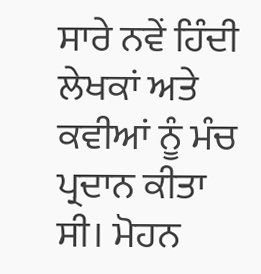ਸਾਰੇ ਨਵੇਂ ਹਿੰਦੀ ਲੇਖਕਾਂ ਅਤੇ ਕਵੀਆਂ ਨੂੰ ਮੰਚ ਪ੍ਰਦਾਨ ਕੀਤਾ ਸੀ। ਮੋਹਨ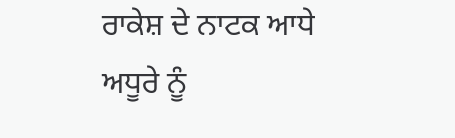ਰਾਕੇਸ਼ ਦੇ ਨਾਟਕ ਆਧੇ ਅਧੂਰੇ ਨੂੰ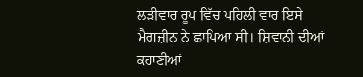ਲੜੀਵਾਰ ਰੂਪ ਵਿੱਚ ਪਹਿਲੀ ਵਾਰ ਇਸੇ ਮੈਗਜ਼ੀਨ ਨੇ ਛਾਪਿਆ ਸੀ। ਸ਼ਿਵਾਨੀ ਦੀਆਂ ਕਹਾਣੀਆਂ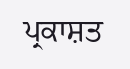ਪ੍ਰਕਾਸ਼ਤ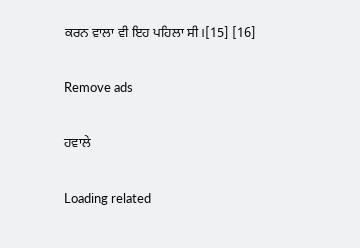ਕਰਨ ਵਾਲਾ ਵੀ ਇਹ ਪਹਿਲਾ ਸੀ।[15] [16]

Remove ads

ਹਵਾਲੇ

Loading related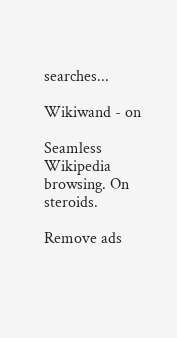searches...

Wikiwand - on

Seamless Wikipedia browsing. On steroids.

Remove ads